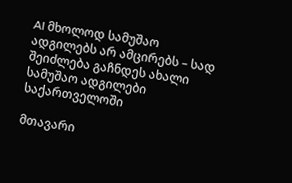AI მხოლოდ სამუშაო ადგილებს არ ამცირებს – სად შეიძლება გაჩნდეს ახალი სამუშაო ადგილები საქართველოში

მთავარი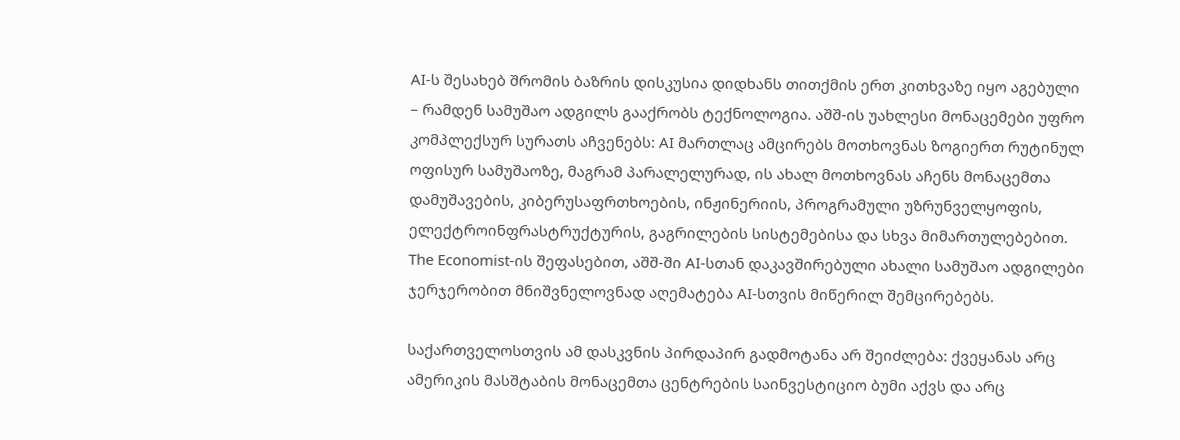AI-ს შესახებ შრომის ბაზრის დისკუსია დიდხანს თითქმის ერთ კითხვაზე იყო აგებული – რამდენ სამუშაო ადგილს გააქრობს ტექნოლოგია. აშშ-ის უახლესი მონაცემები უფრო კომპლექსურ სურათს აჩვენებს: AI მართლაც ამცირებს მოთხოვნას ზოგიერთ რუტინულ ოფისურ სამუშაოზე, მაგრამ პარალელურად, ის ახალ მოთხოვნას აჩენს მონაცემთა დამუშავების, კიბერუსაფრთხოების, ინჟინერიის, პროგრამული უზრუნველყოფის, ელექტროინფრასტრუქტურის, გაგრილების სისტემებისა და სხვა მიმართულებებით. The Economist-ის შეფასებით, აშშ-ში AI-სთან დაკავშირებული ახალი სამუშაო ადგილები ჯერჯერობით მნიშვნელოვნად აღემატება AI-სთვის მიწერილ შემცირებებს.

საქართველოსთვის ამ დასკვნის პირდაპირ გადმოტანა არ შეიძლება: ქვეყანას არც ამერიკის მასშტაბის მონაცემთა ცენტრების საინვესტიციო ბუმი აქვს და არც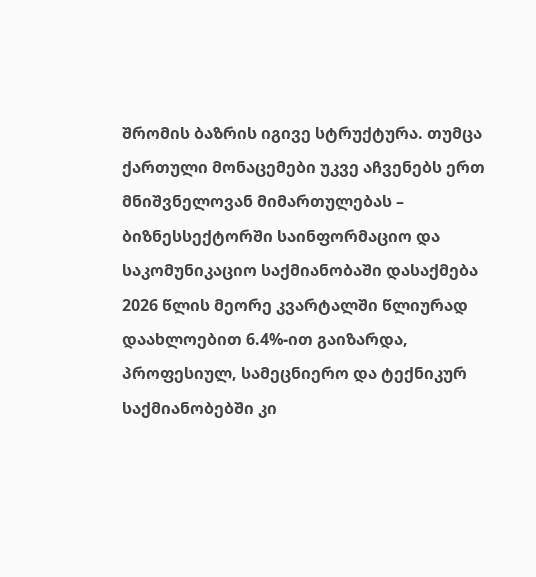შრომის ბაზრის იგივე სტრუქტურა. თუმცა ქართული მონაცემები უკვე აჩვენებს ერთ მნიშვნელოვან მიმართულებას – ბიზნესსექტორში საინფორმაციო და საკომუნიკაციო საქმიანობაში დასაქმება 2026 წლის მეორე კვარტალში წლიურად დაახლოებით 6.4%-ით გაიზარდა, პროფესიულ, სამეცნიერო და ტექნიკურ საქმიანობებში კი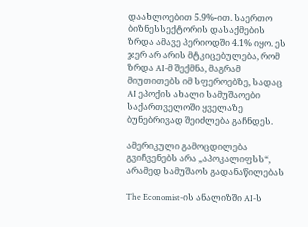დაახლოებით 5.9%-ით. საერთო ბიზნესსექტორის დასაქმების ზრდა ამავე პერიოდში 4.1% იყო. ეს ჯერ არ არის მტკიცებულება, რომ ზრდა AI-მ შექმნა, მაგრამ მიუთითებს იმ სფეროებზე, სადაც AI ეპოქის ახალი სამუშაოები საქართველოში ყველაზე ბუნებრივად შეიძლება გაჩნდეს.

ამერიკული გამოცდილება გვიჩვენებს არა „აპოკალიფსს“, არამედ სამუშაოს გადანაწილებას

The Economist-ის ანალიზში AI-ს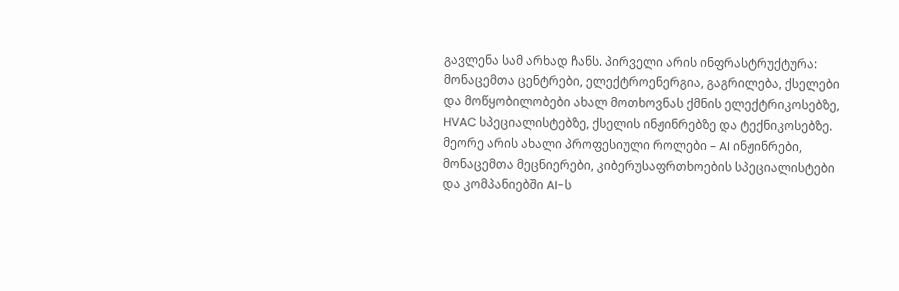გავლენა სამ არხად ჩანს. პირველი არის ინფრასტრუქტურა: მონაცემთა ცენტრები, ელექტროენერგია, გაგრილება, ქსელები და მოწყობილობები ახალ მოთხოვნას ქმნის ელექტრიკოსებზე, HVAC სპეციალისტებზე, ქსელის ინჟინრებზე და ტექნიკოსებზე. მეორე არის ახალი პროფესიული როლები – AI ინჟინრები, მონაცემთა მეცნიერები, კიბერუსაფრთხოების სპეციალისტები და კომპანიებში AI-ს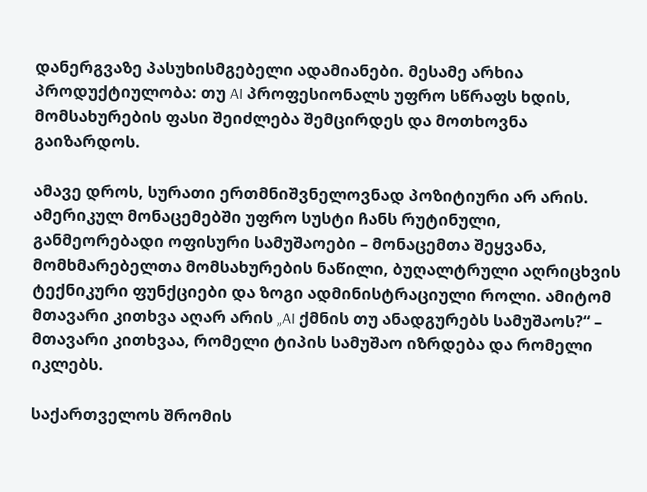დანერგვაზე პასუხისმგებელი ადამიანები. მესამე არხია პროდუქტიულობა: თუ AI პროფესიონალს უფრო სწრაფს ხდის, მომსახურების ფასი შეიძლება შემცირდეს და მოთხოვნა გაიზარდოს.

ამავე დროს, სურათი ერთმნიშვნელოვნად პოზიტიური არ არის. ამერიკულ მონაცემებში უფრო სუსტი ჩანს რუტინული, განმეორებადი ოფისური სამუშაოები – მონაცემთა შეყვანა, მომხმარებელთა მომსახურების ნაწილი, ბუღალტრული აღრიცხვის ტექნიკური ფუნქციები და ზოგი ადმინისტრაციული როლი. ამიტომ მთავარი კითხვა აღარ არის „AI ქმნის თუ ანადგურებს სამუშაოს?“ – მთავარი კითხვაა, რომელი ტიპის სამუშაო იზრდება და რომელი იკლებს.

საქართველოს შრომის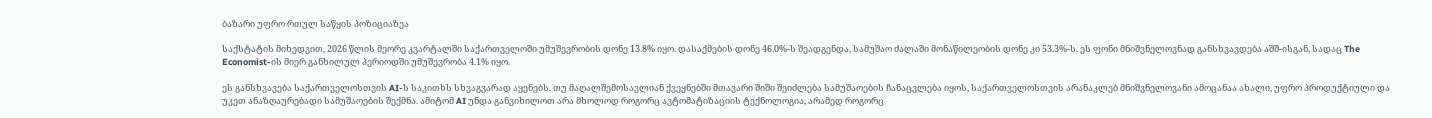ბაზარი უფრო რთულ საწყის პოზიციაზეა

საქსტატის მიხედვით, 2026 წლის მეორე კვარტალში საქართველოში უმუშევრობის დონე 13.8% იყო. დასაქმების დონე 46.0%-ს შეადგენდა, სამუშაო ძალაში მონაწილეობის დონე კი 53.3%-ს. ეს ფონი მნიშვნელოვნად განსხვავდება აშშ-ისგან, სადაც The Economist-ის მიერ განხილულ პერიოდში უმუშევრობა 4.1% იყო.

ეს განსხვავება საქართველოსთვის AI-ს საკითხს სხვაგვარად აყენებს. თუ მაღალშემოსავლიან ქვეყნებში მთავარი შიში შეიძლება სამუშაოების ჩანაცვლება იყოს, საქართველოსთვის არანაკლებ მნიშვნელოვანი ამოცანაა ახალი, უფრო პროდუქტიული და უკეთ ანაზღაურებადი სამუშაოების შექმნა. ამიტომ AI უნდა განვიხილოთ არა მხოლოდ როგორც ავტომატიზაციის ტექნოლოგია, არამედ როგორც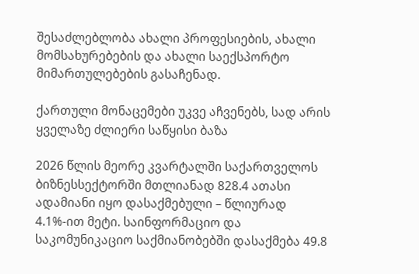შესაძლებლობა ახალი პროფესიების, ახალი მომსახურებების და ახალი საექსპორტო მიმართულებების გასაჩენად.

ქართული მონაცემები უკვე აჩვენებს, სად არის ყველაზე ძლიერი საწყისი ბაზა

2026 წლის მეორე კვარტალში საქართველოს ბიზნესსექტორში მთლიანად 828.4 ათასი ადამიანი იყო დასაქმებული – წლიურად 4.1%-ით მეტი. საინფორმაციო და საკომუნიკაციო საქმიანობებში დასაქმება 49.8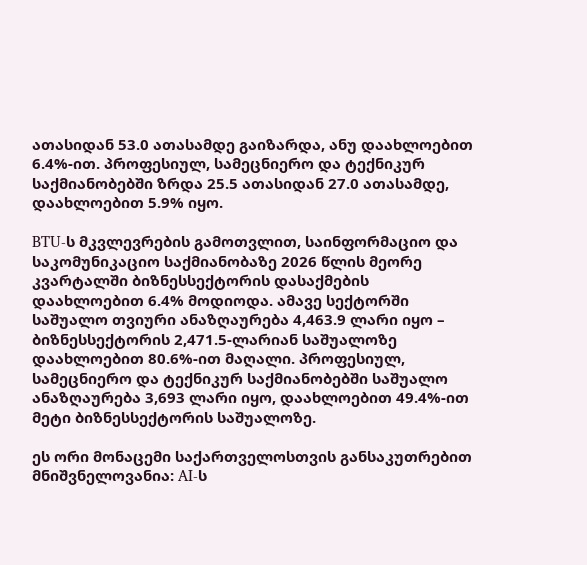ათასიდან 53.0 ათასამდე გაიზარდა, ანუ დაახლოებით 6.4%-ით. პროფესიულ, სამეცნიერო და ტექნიკურ საქმიანობებში ზრდა 25.5 ათასიდან 27.0 ათასამდე, დაახლოებით 5.9% იყო.

BTU-ს მკვლევრების გამოთვლით, საინფორმაციო და საკომუნიკაციო საქმიანობაზე 2026 წლის მეორე კვარტალში ბიზნესსექტორის დასაქმების დაახლოებით 6.4% მოდიოდა. ამავე სექტორში საშუალო თვიური ანაზღაურება 4,463.9 ლარი იყო – ბიზნესსექტორის 2,471.5-ლარიან საშუალოზე დაახლოებით 80.6%-ით მაღალი. პროფესიულ, სამეცნიერო და ტექნიკურ საქმიანობებში საშუალო ანაზღაურება 3,693 ლარი იყო, დაახლოებით 49.4%-ით მეტი ბიზნესსექტორის საშუალოზე.

ეს ორი მონაცემი საქართველოსთვის განსაკუთრებით მნიშვნელოვანია: AI-ს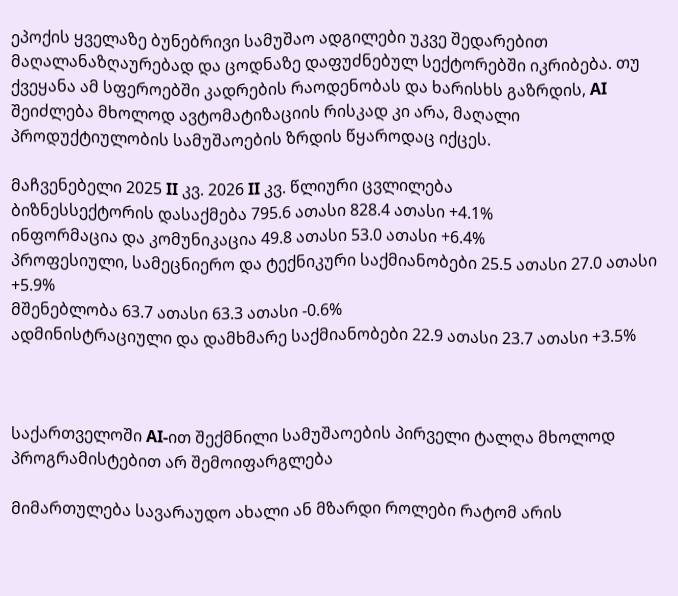ეპოქის ყველაზე ბუნებრივი სამუშაო ადგილები უკვე შედარებით მაღალანაზღაურებად და ცოდნაზე დაფუძნებულ სექტორებში იკრიბება. თუ ქვეყანა ამ სფეროებში კადრების რაოდენობას და ხარისხს გაზრდის, AI შეიძლება მხოლოდ ავტომატიზაციის რისკად კი არა, მაღალი პროდუქტიულობის სამუშაოების ზრდის წყაროდაც იქცეს.

მაჩვენებელი 2025 II კვ. 2026 II კვ. წლიური ცვლილება
ბიზნესსექტორის დასაქმება 795.6 ათასი 828.4 ათასი +4.1%
ინფორმაცია და კომუნიკაცია 49.8 ათასი 53.0 ათასი +6.4%
პროფესიული, სამეცნიერო და ტექნიკური საქმიანობები 25.5 ათასი 27.0 ათასი +5.9%
მშენებლობა 63.7 ათასი 63.3 ათასი -0.6%
ადმინისტრაციული და დამხმარე საქმიანობები 22.9 ათასი 23.7 ათასი +3.5%



საქართველოში AI-ით შექმნილი სამუშაოების პირველი ტალღა მხოლოდ პროგრამისტებით არ შემოიფარგლება

მიმართულება სავარაუდო ახალი ან მზარდი როლები რატომ არის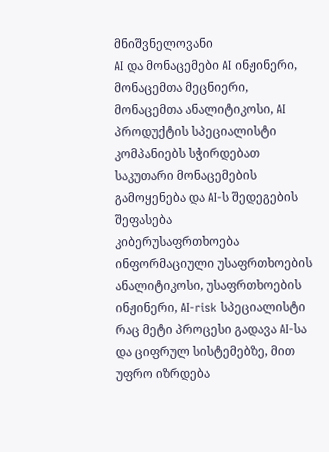მნიშვნელოვანი
AI და მონაცემები AI ინჟინერი, მონაცემთა მეცნიერი, მონაცემთა ანალიტიკოსი, AI პროდუქტის სპეციალისტი კომპანიებს სჭირდებათ საკუთარი მონაცემების გამოყენება და AI-ს შედეგების შეფასება
კიბერუსაფრთხოება ინფორმაციული უსაფრთხოების ანალიტიკოსი, უსაფრთხოების ინჟინერი, AI-risk სპეციალისტი რაც მეტი პროცესი გადავა AI-სა და ციფრულ სისტემებზე, მით უფრო იზრდება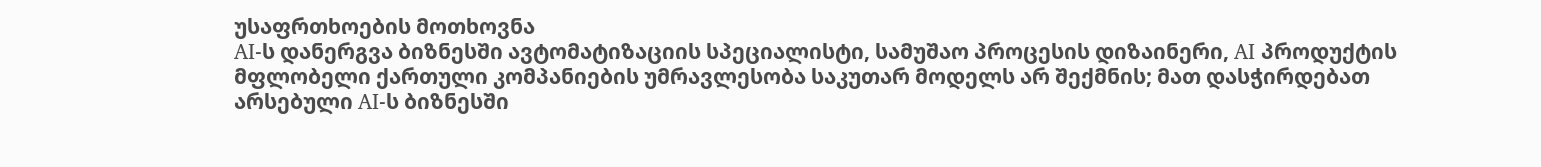უსაფრთხოების მოთხოვნა
AI-ს დანერგვა ბიზნესში ავტომატიზაციის სპეციალისტი, სამუშაო პროცესის დიზაინერი, AI პროდუქტის მფლობელი ქართული კომპანიების უმრავლესობა საკუთარ მოდელს არ შექმნის; მათ დასჭირდებათ არსებული AI-ს ბიზნესში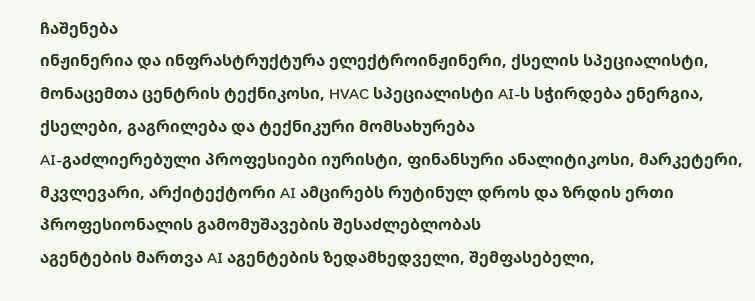ჩაშენება
ინჟინერია და ინფრასტრუქტურა ელექტროინჟინერი, ქსელის სპეციალისტი, მონაცემთა ცენტრის ტექნიკოსი, HVAC სპეციალისტი AI-ს სჭირდება ენერგია, ქსელები, გაგრილება და ტექნიკური მომსახურება
AI-გაძლიერებული პროფესიები იურისტი, ფინანსური ანალიტიკოსი, მარკეტერი, მკვლევარი, არქიტექტორი AI ამცირებს რუტინულ დროს და ზრდის ერთი პროფესიონალის გამომუშავების შესაძლებლობას
აგენტების მართვა AI აგენტების ზედამხედველი, შემფასებელი,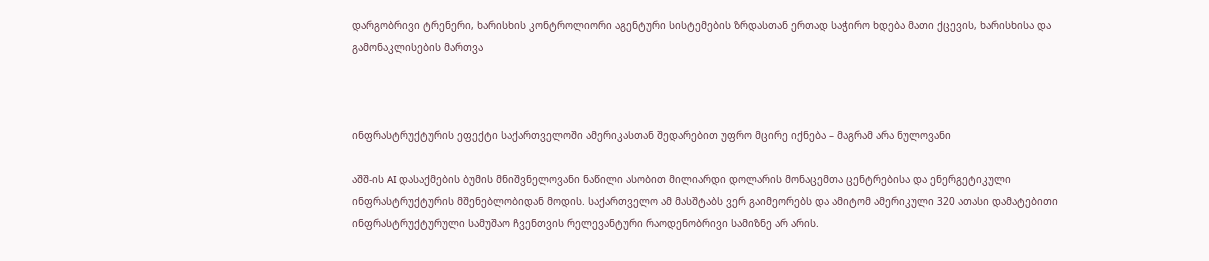დარგობრივი ტრენერი, ხარისხის კონტროლიორი აგენტური სისტემების ზრდასთან ერთად საჭირო ხდება მათი ქცევის, ხარისხისა და გამონაკლისების მართვა



ინფრასტრუქტურის ეფექტი საქართველოში ამერიკასთან შედარებით უფრო მცირე იქნება – მაგრამ არა ნულოვანი

აშშ-ის AI დასაქმების ბუმის მნიშვნელოვანი ნაწილი ასობით მილიარდი დოლარის მონაცემთა ცენტრებისა და ენერგეტიკული ინფრასტრუქტურის მშენებლობიდან მოდის. საქართველო ამ მასშტაბს ვერ გაიმეორებს და ამიტომ ამერიკული 320 ათასი დამატებითი ინფრასტრუქტურული სამუშაო ჩვენთვის რელევანტური რაოდენობრივი სამიზნე არ არის.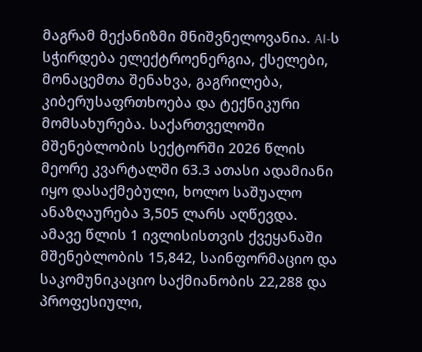მაგრამ მექანიზმი მნიშვნელოვანია. AI-ს სჭირდება ელექტროენერგია, ქსელები, მონაცემთა შენახვა, გაგრილება, კიბერუსაფრთხოება და ტექნიკური მომსახურება. საქართველოში მშენებლობის სექტორში 2026 წლის მეორე კვარტალში 63.3 ათასი ადამიანი იყო დასაქმებული, ხოლო საშუალო ანაზღაურება 3,505 ლარს აღწევდა. ამავე წლის 1 ივლისისთვის ქვეყანაში მშენებლობის 15,842, საინფორმაციო და საკომუნიკაციო საქმიანობის 22,288 და პროფესიული,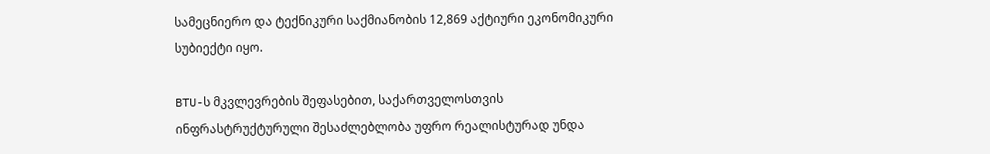სამეცნიერო და ტექნიკური საქმიანობის 12,869 აქტიური ეკონომიკური სუბიექტი იყო.

BTU-ს მკვლევრების შეფასებით, საქართველოსთვის ინფრასტრუქტურული შესაძლებლობა უფრო რეალისტურად უნდა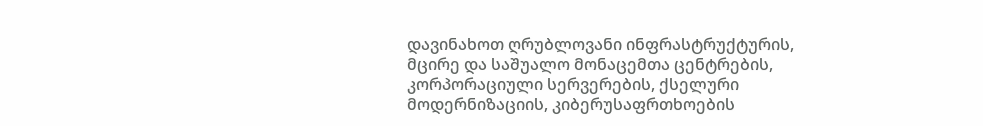დავინახოთ ღრუბლოვანი ინფრასტრუქტურის, მცირე და საშუალო მონაცემთა ცენტრების, კორპორაციული სერვერების, ქსელური მოდერნიზაციის, კიბერუსაფრთხოების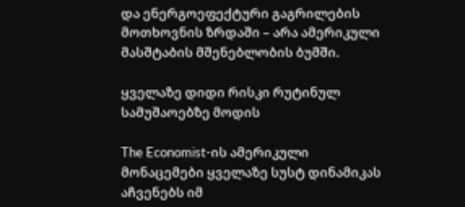და ენერგოეფექტური გაგრილების მოთხოვნის ზრდაში – არა ამერიკული მასშტაბის მშენებლობის ბუმში.

ყველაზე დიდი რისკი რუტინულ სამუშაოებზე მოდის

The Economist-ის ამერიკული მონაცემები ყველაზე სუსტ დინამიკას აჩვენებს იმ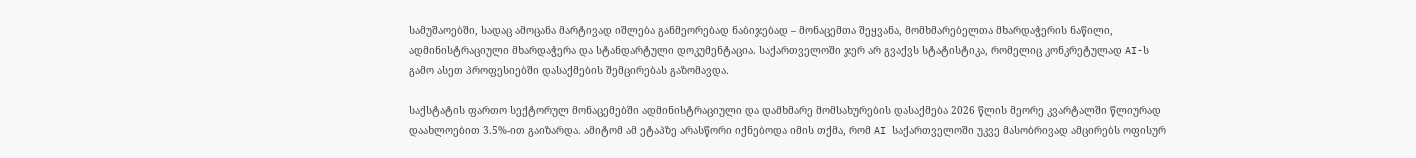სამუშაოებში, სადაც ამოცანა მარტივად იშლება განმეორებად ნაბიჯებად – მონაცემთა შეყვანა, მომხმარებელთა მხარდაჭერის ნაწილი, ადმინისტრაციული მხარდაჭერა და სტანდარტული დოკუმენტაცია. საქართველოში ჯერ არ გვაქვს სტატისტიკა, რომელიც კონკრეტულად AI-ს გამო ასეთ პროფესიებში დასაქმების შემცირებას გაზომავდა.

საქსტატის ფართო სექტორულ მონაცემებში ადმინისტრაციული და დამხმარე მომსახურების დასაქმება 2026 წლის მეორე კვარტალში წლიურად დაახლოებით 3.5%-ით გაიზარდა. ამიტომ ამ ეტაპზე არასწორი იქნებოდა იმის თქმა, რომ AI საქართველოში უკვე მასობრივად ამცირებს ოფისურ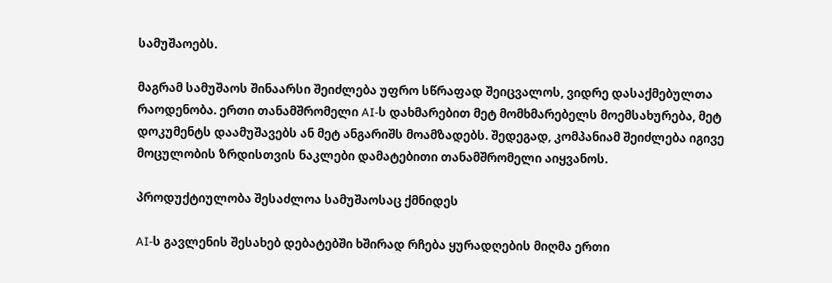სამუშაოებს.

მაგრამ სამუშაოს შინაარსი შეიძლება უფრო სწრაფად შეიცვალოს, ვიდრე დასაქმებულთა რაოდენობა. ერთი თანამშრომელი AI-ს დახმარებით მეტ მომხმარებელს მოემსახურება, მეტ დოკუმენტს დაამუშავებს ან მეტ ანგარიშს მოამზადებს. შედეგად, კომპანიამ შეიძლება იგივე მოცულობის ზრდისთვის ნაკლები დამატებითი თანამშრომელი აიყვანოს.

პროდუქტიულობა შესაძლოა სამუშაოსაც ქმნიდეს

AI-ს გავლენის შესახებ დებატებში ხშირად რჩება ყურადღების მიღმა ერთი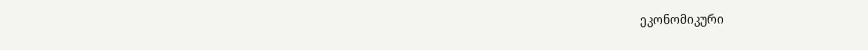ეკონომიკური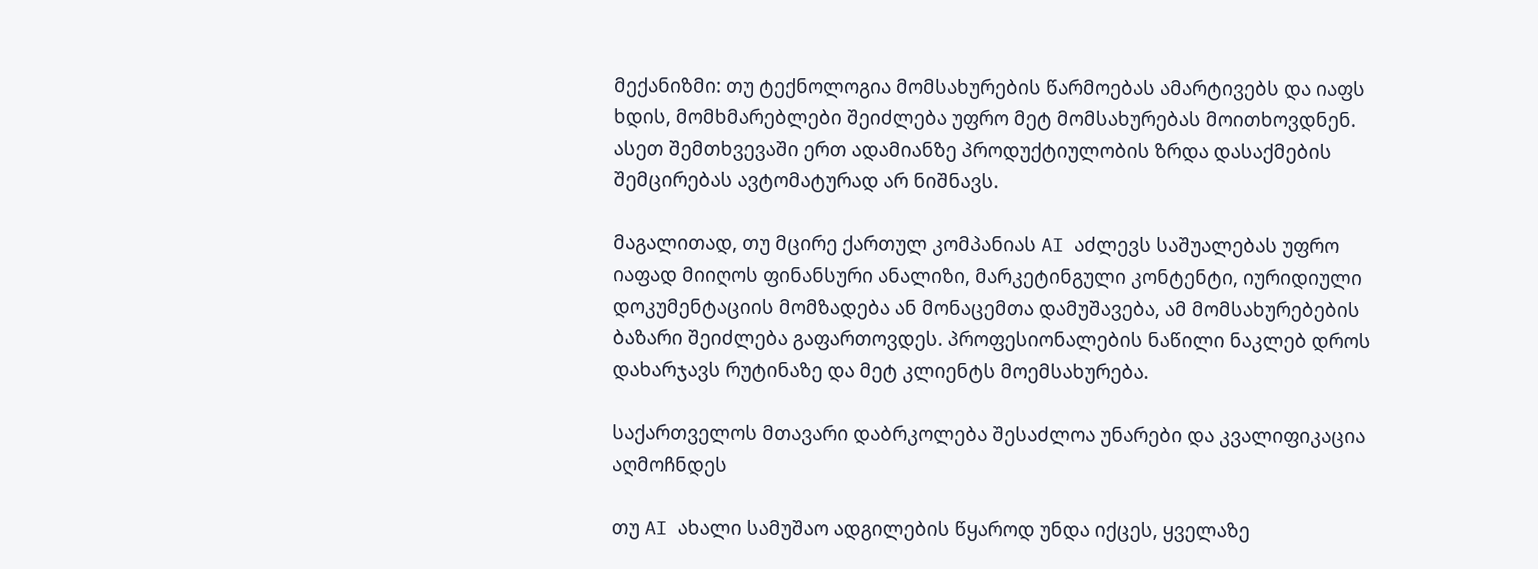მექანიზმი: თუ ტექნოლოგია მომსახურების წარმოებას ამარტივებს და იაფს ხდის, მომხმარებლები შეიძლება უფრო მეტ მომსახურებას მოითხოვდნენ. ასეთ შემთხვევაში ერთ ადამიანზე პროდუქტიულობის ზრდა დასაქმების შემცირებას ავტომატურად არ ნიშნავს.

მაგალითად, თუ მცირე ქართულ კომპანიას AI აძლევს საშუალებას უფრო იაფად მიიღოს ფინანსური ანალიზი, მარკეტინგული კონტენტი, იურიდიული დოკუმენტაციის მომზადება ან მონაცემთა დამუშავება, ამ მომსახურებების ბაზარი შეიძლება გაფართოვდეს. პროფესიონალების ნაწილი ნაკლებ დროს დახარჯავს რუტინაზე და მეტ კლიენტს მოემსახურება.

საქართველოს მთავარი დაბრკოლება შესაძლოა უნარები და კვალიფიკაცია აღმოჩნდეს

თუ AI ახალი სამუშაო ადგილების წყაროდ უნდა იქცეს, ყველაზე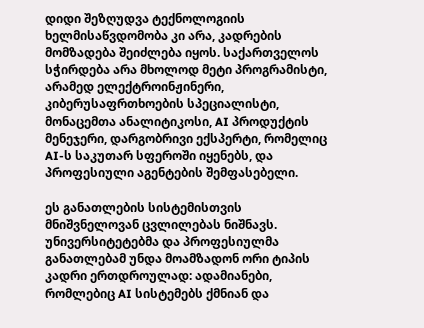დიდი შეზღუდვა ტექნოლოგიის ხელმისაწვდომობა კი არა, კადრების მომზადება შეიძლება იყოს. საქართველოს სჭირდება არა მხოლოდ მეტი პროგრამისტი, არამედ ელექტროინჟინერი, კიბერუსაფრთხოების სპეციალისტი, მონაცემთა ანალიტიკოსი, AI პროდუქტის მენეჯერი, დარგობრივი ექსპერტი, რომელიც AI-ს საკუთარ სფეროში იყენებს, და პროფესიული აგენტების შემფასებელი.

ეს განათლების სისტემისთვის მნიშვნელოვან ცვლილებას ნიშნავს. უნივერსიტეტებმა და პროფესიულმა განათლებამ უნდა მოამზადონ ორი ტიპის კადრი ერთდროულად: ადამიანები, რომლებიც AI სისტემებს ქმნიან და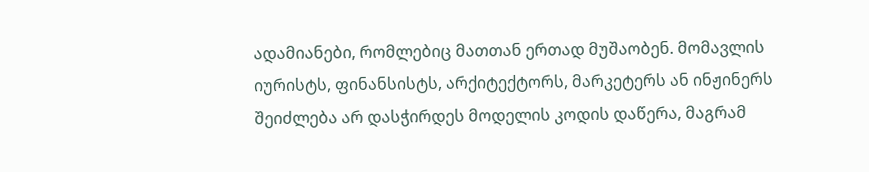ადამიანები, რომლებიც მათთან ერთად მუშაობენ. მომავლის იურისტს, ფინანსისტს, არქიტექტორს, მარკეტერს ან ინჟინერს შეიძლება არ დასჭირდეს მოდელის კოდის დაწერა, მაგრამ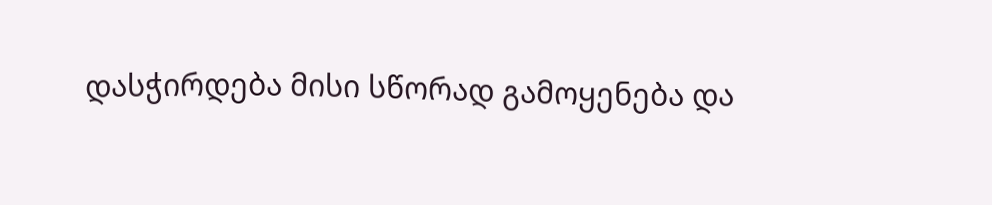დასჭირდება მისი სწორად გამოყენება და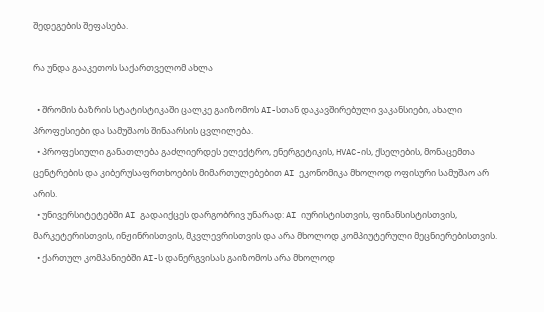შედეგების შეფასება.

რა უნდა გააკეთოს საქართველომ ახლა

  • შრომის ბაზრის სტატისტიკაში ცალკე გაიზომოს AI-სთან დაკავშირებული ვაკანსიები, ახალი პროფესიები და სამუშაოს შინაარსის ცვლილება.
  • პროფესიული განათლება გაძლიერდეს ელექტრო, ენერგეტიკის, HVAC-ის, ქსელების, მონაცემთა ცენტრების და კიბერუსაფრთხოების მიმართულებებით AI ეკონომიკა მხოლოდ ოფისური სამუშაო არ არის.
  • უნივერსიტეტებში AI გადაიქცეს დარგობრივ უნარად: AI იურისტისთვის, ფინანსისტისთვის, მარკეტერისთვის, ინჟინრისთვის, მკვლევრისთვის და არა მხოლოდ კომპიუტერული მეცნიერებისთვის.
  • ქართულ კომპანიებში AI-ს დანერგვისას გაიზომოს არა მხოლოდ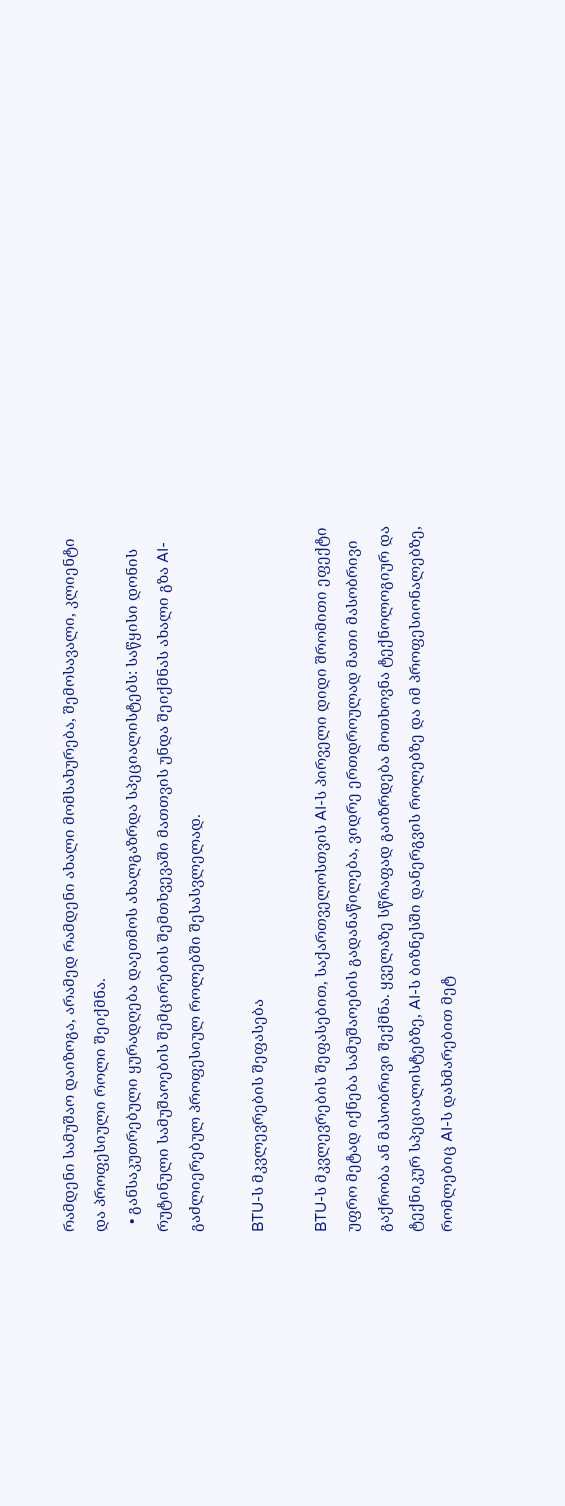რამდენი სამუშაო დაიზოგა, არამედ რამდენი ახალი მომსახურება, შემოსავალი, კლიენტი და პროფესიული როლი შეიქმნა.
  • განსაკუთრებული ყურადღება დაეთმოს ახალგაზრდა სპეციალისტებს: საწყისი დონის რუტინული სამუშაოების შემცირების შემთხვევაში მათთვის უნდა შეიქმნას ახალი გზა AI-გაძლიერებულ პროფესიულ როლებში შესასვლელად.

BTU-ს მკვლევრების შეფასება

BTU-ს მკვლევრების შეფასებით, საქართველოსთვის AI-ს პირველი დიდი შრომითი ეფექტი უფრო მეტად იქნება სამუშაოების გადანაწილება, ვიდრე ერთდროულად მათი მასობრივი გაქრობა ან მასობრივი შექმნა. ყველაზე სწრაფად გაიზრდება მოთხოვნა ტექნოლოგიურ და ტექნიკურ სპეციალისტებზე, AI-ს ბიზნესში დანერგვის როლებზე და იმ პროფესიონალებზე, რომლებიც AI-ს დახმარებით მეტ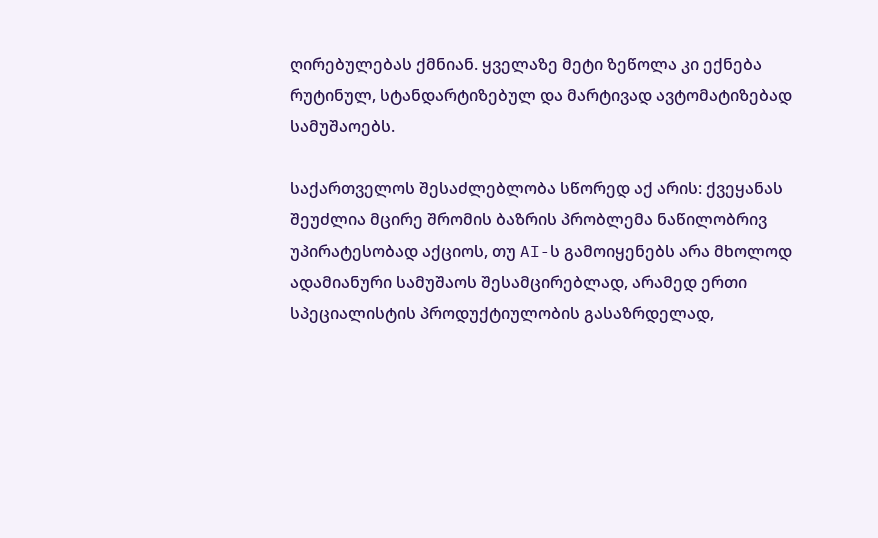ღირებულებას ქმნიან. ყველაზე მეტი ზეწოლა კი ექნება რუტინულ, სტანდარტიზებულ და მარტივად ავტომატიზებად სამუშაოებს.

საქართველოს შესაძლებლობა სწორედ აქ არის: ქვეყანას შეუძლია მცირე შრომის ბაზრის პრობლემა ნაწილობრივ უპირატესობად აქციოს, თუ AI-ს გამოიყენებს არა მხოლოდ ადამიანური სამუშაოს შესამცირებლად, არამედ ერთი სპეციალისტის პროდუქტიულობის გასაზრდელად,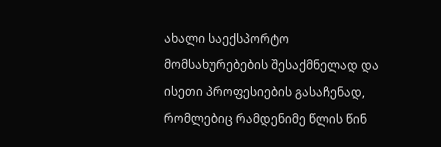ახალი საექსპორტო მომსახურებების შესაქმნელად და ისეთი პროფესიების გასაჩენად, რომლებიც რამდენიმე წლის წინ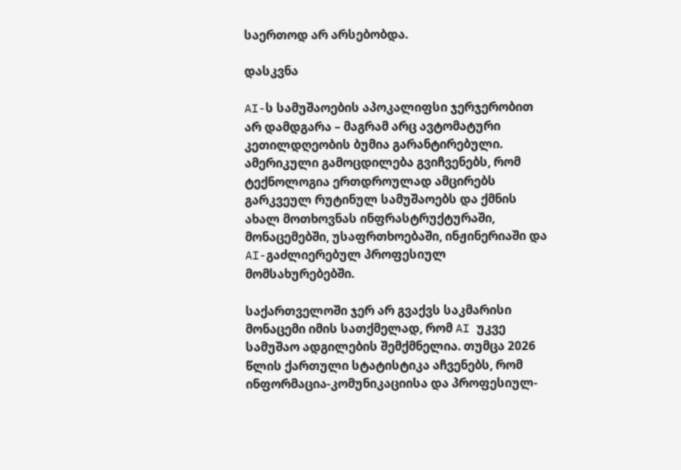საერთოდ არ არსებობდა.

დასკვნა

AI-ს სამუშაოების აპოკალიფსი ჯერჯერობით არ დამდგარა – მაგრამ არც ავტომატური კეთილდღეობის ბუმია გარანტირებული. ამერიკული გამოცდილება გვიჩვენებს, რომ ტექნოლოგია ერთდროულად ამცირებს გარკვეულ რუტინულ სამუშაოებს და ქმნის ახალ მოთხოვნას ინფრასტრუქტურაში, მონაცემებში, უსაფრთხოებაში, ინჟინერიაში და AI-გაძლიერებულ პროფესიულ მომსახურებებში.

საქართველოში ჯერ არ გვაქვს საკმარისი მონაცემი იმის სათქმელად, რომ AI უკვე სამუშაო ადგილების შემქმნელია. თუმცა 2026 წლის ქართული სტატისტიკა აჩვენებს, რომ ინფორმაცია-კომუნიკაციისა და პროფესიულ-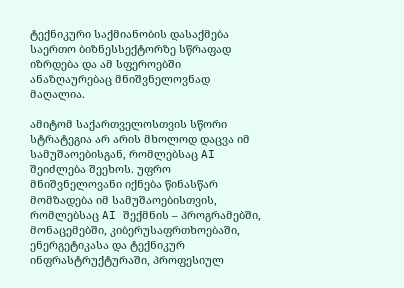ტექნიკური საქმიანობის დასაქმება საერთო ბიზნესსექტორზე სწრაფად იზრდება და ამ სფეროებში ანაზღაურებაც მნიშვნელოვნად მაღალია.

ამიტომ საქართველოსთვის სწორი სტრატეგია არ არის მხოლოდ დაცვა იმ სამუშაოებისგან, რომლებსაც AI შეიძლება შეეხოს. უფრო მნიშვნელოვანი იქნება წინასწარ მომზადება იმ სამუშაოებისთვის, რომლებსაც AI შექმნის – პროგრამებში, მონაცემებში, კიბერუსაფრთხოებაში, ენერგეტიკასა და ტექნიკურ ინფრასტრუქტურაში, პროფესიულ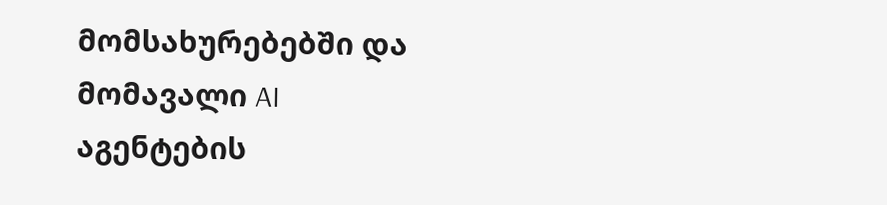მომსახურებებში და მომავალი AI აგენტების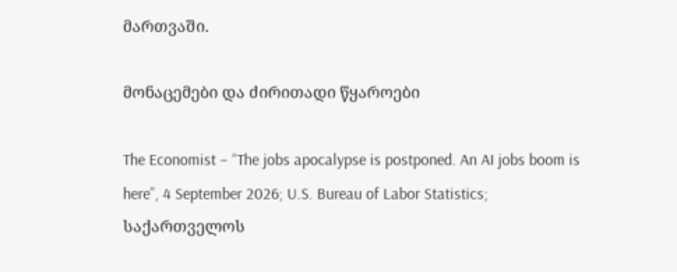მართვაში.

მონაცემები და ძირითადი წყაროები

The Economist – “The jobs apocalypse is postponed. An AI jobs boom is here”, 4 September 2026; U.S. Bureau of Labor Statistics; საქართველოს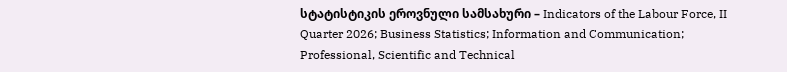სტატისტიკის ეროვნული სამსახური – Indicators of the Labour Force, II Quarter 2026; Business Statistics; Information and Communication; Professional, Scientific and Technical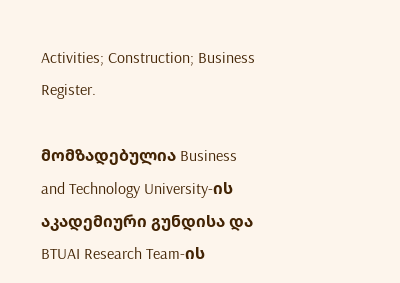Activities; Construction; Business Register.

მომზადებულია Business and Technology University-ის აკადემიური გუნდისა და BTUAI Research Team-ის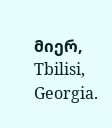მიერ, Tbilisi, Georgia.